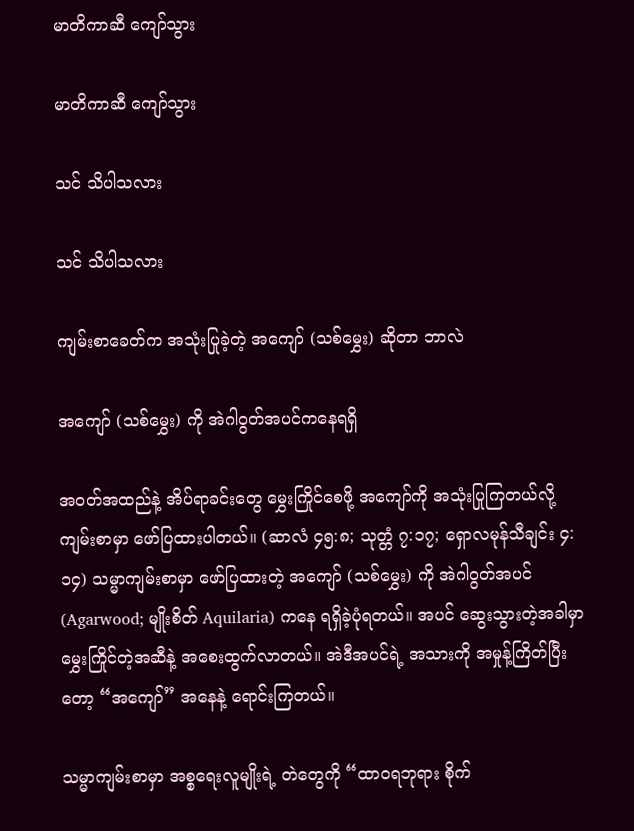မာတိကာဆီ ကျော်သွား

မာတိကာဆီ ကျော်သွား

သင် သိပါသလား

သင် သိပါသလား

ကျမ်းစာခေတ်က အသုံးပြုခဲ့တဲ့ အကျော် (သစ်မွှေး) ဆိုတာ ဘာလဲ

အကျော် (သစ်မွှေး) ကို အဲဂါဝွတ်အပင်ကနေရရှိ

အဝတ်အထည်နဲ့ အိပ်ရာခင်းတွေ မွှေးကြိုင်စေဖို့ အကျော်ကို အသုံးပြုကြတယ်လို့ ကျမ်းစာမှာ ဖော်ပြထားပါတယ်။ (ဆာလံ ၄၅:၈; သုတ္တံ ၇:၁၇; ရှောလမုန်သီချင်း ၄:၁၄) သမ္မာကျမ်းစာမှာ ဖော်ပြထားတဲ့ အကျော် (သစ်မွှေး) ကို အဲဂါဝွတ်အပင် (Agarwood; မျိုးစိတ် Aquilaria) ကနေ ရရှိခဲ့ပုံရတယ်။ အပင် ဆွေးသွားတဲ့အခါမှာ မွှေးကြိုင်တဲ့အဆီနဲ့ အစေးထွက်လာတယ်။ အဲဒီအပင်ရဲ့ အသားကို အမှုန့်ကြိတ်ပြီးတော့ “အကျော်” အနေနဲ့ ရောင်းကြတယ်။

သမ္မာကျမ်းစာမှာ အစ္စရေးလူမျိုးရဲ့ တဲတွေကို “ထာဝရဘုရား စိုက်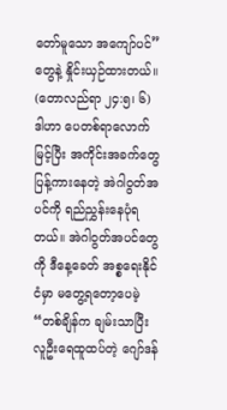တော်မူသော အကျော်ပင်” တွေနဲ့ နှိုင်းယှဉ်ထားတယ်။ (တောလည်ရာ ၂၄:၅၊ ၆) ဒါဟာ ပေတစ်ရာလောက်မြင့်ပြီး အကိုင်းအခက်တွေပြန့်ကားနေတဲ့ အဲဂါဝွတ်အပင်ကို ရည်ညွှန်းနေပုံရတယ်။ အဲဂါဝွတ်အပင်တွေကို ဒီနေ့ခေတ် အစ္စရေးနိုင်ငံမှာ မတွေ့ရတော့ပေမဲ့ “တစ်ချိန်က ချမ်းသာပြီး လူဦးရေထူထပ်တဲ့ ဂျော်ဒန်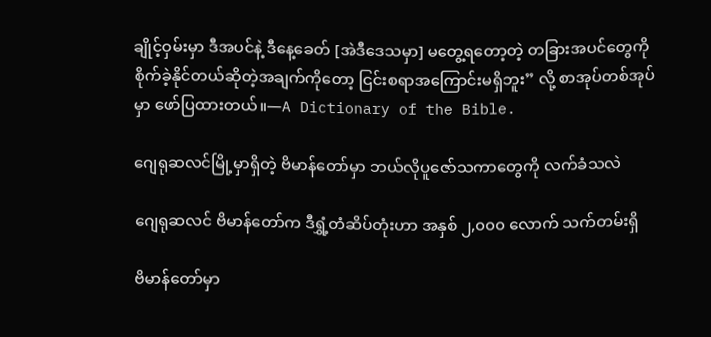ချိုင့်ဝှမ်းမှာ ဒီအပင်နဲ့ ဒီနေ့ခေတ် [အဲဒီဒေသမှာ] မတွေ့ရတော့တဲ့ တခြားအပင်တွေကို စိုက်ခဲ့နိုင်တယ်ဆိုတဲ့အချက်ကိုတော့ ငြင်းစရာအကြောင်းမရှိဘူး” လို့ စာအုပ်တစ်အုပ်မှာ ဖော်ပြထားတယ်။—A Dictionary of the Bible.

ဂျေရုဆလင်မြို့မှာရှိတဲ့ ဗိမာန်တော်မှာ ဘယ်လိုပူဇော်သကာတွေကို လက်ခံသလဲ

ဂျေရုဆလင် ဗိမာန်တော်က ဒီရွှံ့တံဆိပ်တုံးဟာ အနှစ် ၂,၀၀၀ လောက် သက်တမ်းရှိ

ဗိမာန်တော်မှာ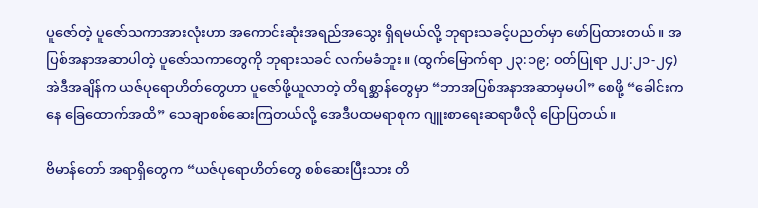ပူဇော်တဲ့ ပူဇော်သကာအားလုံးဟာ အကောင်းဆုံးအရည်အသွေး ရှိရမယ်လို့ ဘုရားသခင့်ပညတ်မှာ ဖော်ပြထားတယ်။ အပြစ်အနာအဆာပါတဲ့ ပူဇော်သကာတွေကို ဘုရားသခင် လက်မခံဘူး။ (ထွက်မြောက်ရာ ၂၃:၁၉; ဝတ်ပြုရာ ၂၂:၂၁-၂၄) အဲဒီအချိန်က ယဇ်ပုရောဟိတ်တွေဟာ ပူဇော်ဖို့ယူလာတဲ့ တိရစ္ဆာန်တွေမှာ “ဘာအပြစ်အနာအဆာမှမပါ” စေဖို့ “ခေါင်းကနေ ခြေထောက်အထိ” သေချာစစ်ဆေးကြတယ်လို့ အေဒီပထမရာစုက ဂျူးစာရေးဆရာဖီလို ပြောပြတယ်။

ဗိမာန်တော် အရာရှိတွေက “ယဇ်ပုရောဟိတ်တွေ စစ်ဆေးပြီးသား တိ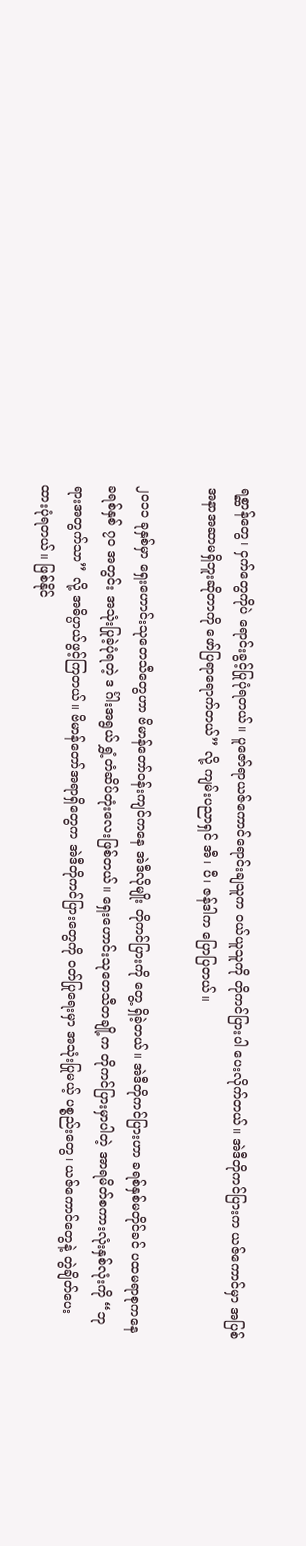ရစ္ဆာန်တွေ၊ ငှက်တွေကိုပဲ ရောင်းခွင့်ပြုပုံရတယ်။ ပူဇော်ရာယဇ်ကောင်ရောင်းချသူက ဝယ်ယူသူကို တိုကင်ပြားပါ ပေးလိုက်တယ်။ အဲဒီတိုကင်ပြားက ယဇ်ကောင်မှာ အပြစ်အနာအဆာမရှိဘူးဆိုတာကို ဖော်ပြရာရောက်တယ်” လို့ ကျမ်းပညာရှင် အီ၊ ပီ၊ ဇန်ဒါက ပြောပြတယ်။

၂၀၁၁ ခုနှစ်မှာ ရှေးဟောင်းသုတေသီတွေဟာ ဗိမာန်တော်ဝန်းကျင်ကနေ အဲဒီလိုမျိုး တိုကင်ပြားကို တွေ့ ရှိခဲ့တယ်။ အဲဒီတိုကင်ပြားဟာ ခရစ်နှစ်မတိုင်ခင် ပထမရာစုကနေ ခရစ်နှစ် ၇၀ အတွင်း အသုံးပြုခဲ့ပုံရတဲ့ ဒ င်္ဂါးအရွယ် ရွှံ့တံဆိပ်တုံးလေးဖြစ်တယ်။ ရှေးဟောင်းသုတေသီတချို့က တိုကင်ပြားမှာပါတဲ့ အာရမိတ်စကားလုံးနှစ်လုံးကို “ဘုရားအတွက်သာ” လို့ အဓိပ္ပာယ်ဖွင့်ကြတယ်။ ဗိမာန်တော်အရာရှိတွေက အဲဒီတိုကင်ပြားတွေကို ဝတ်ပြုရေးမှာ အသုံးပြုမယ့် ပစ္စည်းတွေ၊ ယဇ်ကောင်တွေနဲ့ တွဲချိတ်ပေးထားပုံရတယ်။ ဖြစ်နိုင်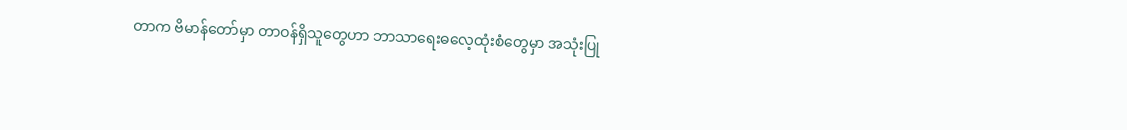တာက ဗိမာန်တော်မှာ တာဝန်ရှိသူတွေဟာ ဘာသာရေးဓလေ့ထုံးစံတွေမှာ အသုံးပြု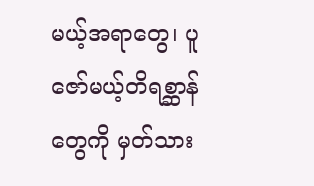မယ့်အရာတွေ၊ ပူဇော်မယ့်တိရစ္ဆာန်တွေကို မှတ်သား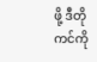ဖို့ ဒီတိုကင်ကို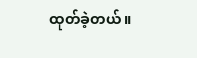ထုတ်ခဲ့တယ်။